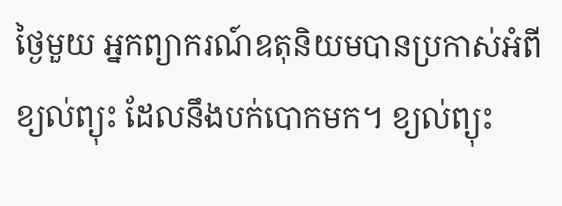ថ្ងៃមួយ អ្នកព្យាករណ៍ឧតុនិយមបានប្រកាស់អំពីខ្យល់ព្យុះ ដែលនឹងបក់បោកមក។ ខ្យល់ព្យុះ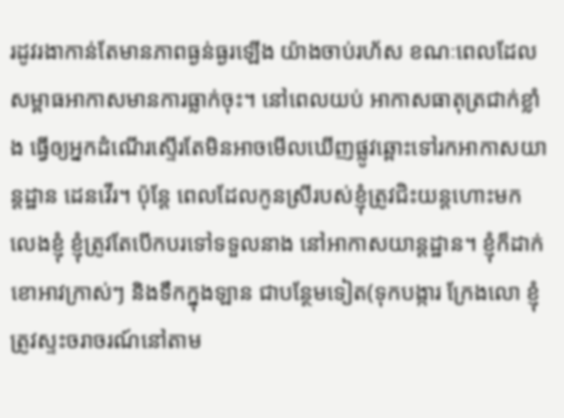រដូវរងាកាន់តែមានភាពធ្ងន់ធ្ងរឡើង យ៉ាងចាប់រហ័ស ខណៈពេលដែលសម្ពាធអាកាសមានការធ្លាក់ចុះ។ នៅពេលយប់ អាកាសធាតុត្រជាក់ខ្លាំង ធ្វើឲ្យអ្នកដំណើរស្ទើរតែមិនអាចមើលឃើញផ្លូវឆ្ពោះទៅរកអាកាសយាន្តដ្ឋាន ដេនវើរ។ ប៉ុន្តែ ពេលដែលកូនស្រីរបស់ខ្ញុំត្រូវជិះយន្តហោះមកលេងខ្ញុំ ខ្ញុំត្រូវតែបើកបរទៅទទួលនាង នៅអាកាសយាន្តដ្ឋាន។ ខ្ញុំក៏ដាក់ខោអាវក្រាស់ៗ និងទឹកក្នុងឡាន ជាបន្ថែមទៀត(ទុកបង្ការ ក្រែងលោ ខ្ញុំត្រូវស្ទះចរាចរណ៍នៅតាម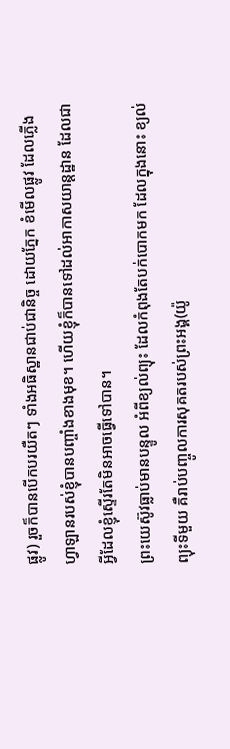ផ្លូវ) រួចក៏បានបើកបរយឺតៗ ទាំងអធិស្ឋានជាប់ជានិច្ច ដោយភ្នែក ខំមើលផ្លូវ ដែលភ្លើងហ្វាឡានរបស់ខ្ញុំបានបញ្ចាំងខាងមុខ។ ហើយខ្ញុំក៏បានទៅដល់អាកាសយាន្តដ្ឋាន ដែលជាអ្វីដែលខ្ញុំស្ទើរតែមិនអាចធ្វើទៅបាន។
ព្រះយេស៊ូវធ្លាប់មានបន្ទូល អំពីខ្យល់ព្យុះ ដែលកំពុងតែបក់បោកមក ដែលក្នុងនោះ ខ្យល់ព្យុះទីមួយ គឺរាប់បញ្ចូលការសុគតរបស់ព្រះអង្គ(យ៉ូ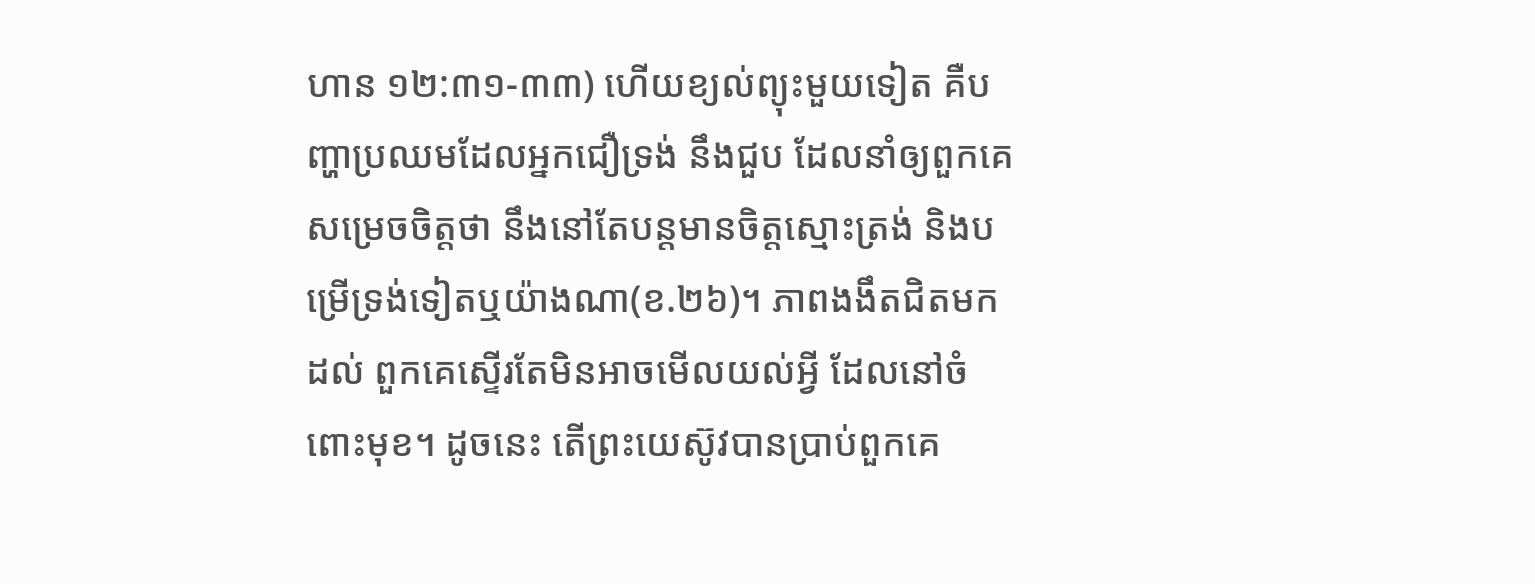ហាន ១២:៣១-៣៣) ហើយខ្យល់ព្យុះមួយទៀត គឺបញ្ហាប្រឈមដែលអ្នកជឿទ្រង់ នឹងជួប ដែលនាំឲ្យពួកគេសម្រេចចិត្តថា នឹងនៅតែបន្តមានចិត្តស្មោះត្រង់ និងបម្រើទ្រង់ទៀតឬយ៉ាងណា(ខ.២៦)។ ភាពងងឹតជិតមកដល់ ពួកគេស្ទើរតែមិនអាចមើលយល់អ្វី ដែលនៅចំពោះមុខ។ ដូចនេះ តើព្រះយេស៊ូវបានប្រាប់ពួកគេ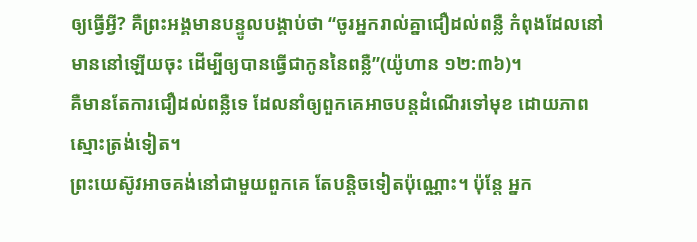ឲ្យធ្វើអ្វី? គឺព្រះអង្គមានបន្ទូលបង្គាប់ថា “ចូរអ្នករាល់គ្នាជឿដល់ពន្លឺ កំពុងដែលនៅមាននៅឡើយចុះ ដើម្បីឲ្យបានធ្វើជាកូននៃពន្លឺ”(យ៉ូហាន ១២:៣៦)។
គឺមានតែការជឿដល់ពន្លឺទេ ដែលនាំឲ្យពួកគេអាចបន្តដំណើរទៅមុខ ដោយភាពស្មោះត្រង់ទៀត។
ព្រះយេស៊ូវអាចគង់នៅជាមួយពួកគេ តែបន្តិចទៀតប៉ុណ្ណោះ។ ប៉ុន្តែ អ្នក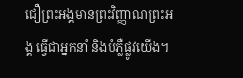ជឿព្រះអង្គមានព្រះវិញ្ញាណព្រះអង្គ ធ្វើជាអ្នកនាំ និងបំភ្លឺផ្លូវយើង។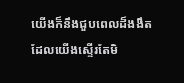យើងក៏នឹងជួបពេលដ៏ងងឹត ដែលយើងស្ទើរតែមិ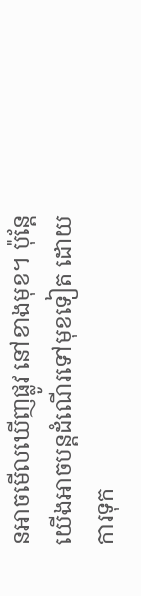នអាចមើលឃើញផ្លូវ នៅខាងមុខ។ ប៉ុន្តែ យើងអាចបន្តដំណើរទៅមុខទៀត ដោយការទុក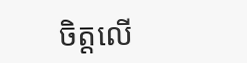ចិត្តលើ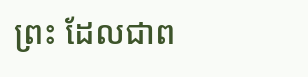ព្រះ ដែលជាព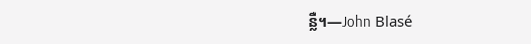ន្លឺ។—John Blasé